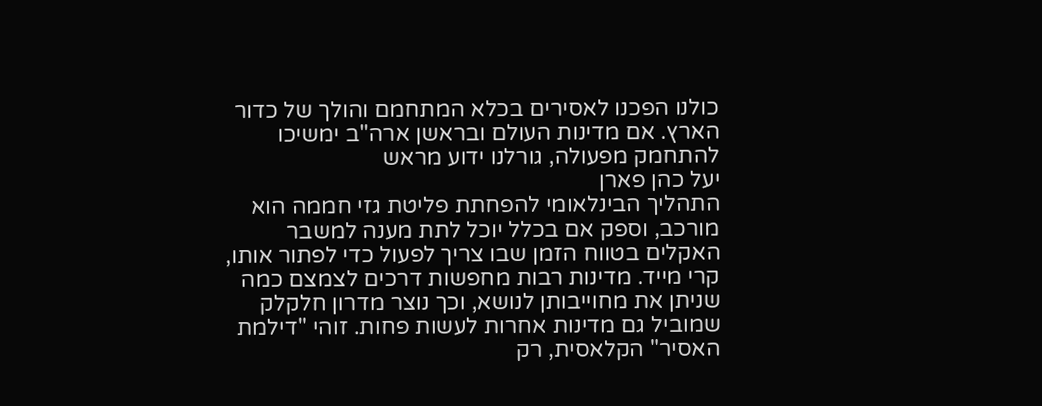כולנו הפכנו לאסירים בכלא המתחמם והולך של כדור הארץ. אם מדינות העולם ובראשן ארה"ב ימשיכו להתחמק מפעולה, גורלנו ידוע מראש
יעל כהן פארן
התהליך הבינלאומי להפחתת פליטת גזי חממה הוא מורכב, וספק אם בכלל יוכל לתת מענה למשבר האקלים בטווח הזמן שבו צריך לפעול כדי לפתור אותו, קרי מייד. מדינות רבות מחפשות דרכים לצמצם כמה שניתן את מחוייבותן לנושא, וכך נוצר מדרון חלקלק שמוביל גם מדינות אחרות לעשות פחות. זוהי "דילמת האסיר" הקלאסית, רק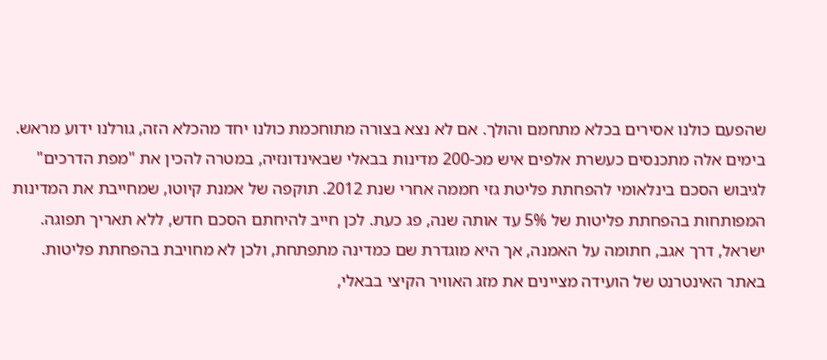שהפעם כולנו אסירים בכלא מתחמם והולך. אם לא נצא בצורה מתוחכמת כולנו יחד מהכלא הזה, גורלנו ידוע מראש.
בימים אלה מתכנסים כעשרת אלפים איש מכ-200 מדינות בבאלי שבאינדונזיה, במטרה להכין את "מפת הדרכים" לגיבוש הסכם בינלאומי להפחתת פליטת גזי חממה אחרי שנת 2012. תוקפה של אמנת קיוטו, שמחייבת את המדינות המפותחות בהפחתת פליטות של 5% עד אותה שנה, פג כעת. לכן חייב להיחתם הסכם חדש, ללא תאריך תפוגה. ישראל, דרך אגב, חתומה על האמנה, אך היא מוגדרת שם כמדינה מתפתחת, ולכן לא מחויבת בהפחתת פליטות.
באתר האינטרנט של הועידה מציינים את מזג האוויר הקיצי בבאלי,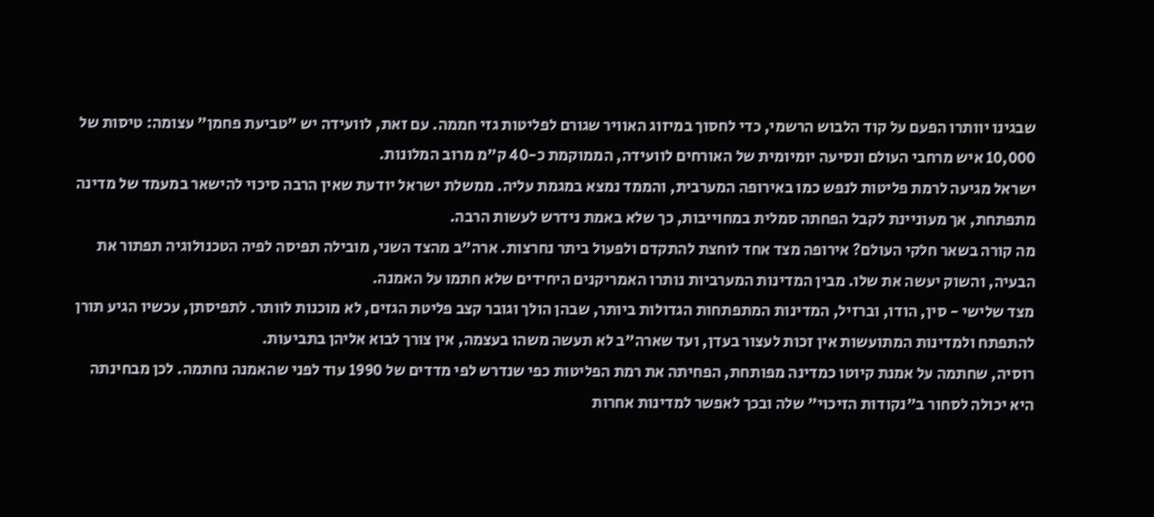שבגינו יוותרו הפעם על קוד הלבוש הרשמי, כדי לחסוך במיזוג האוויר שגורם לפליטות גזי חממה. עם זאת, לוועידה יש "טביעת פחמן" עצומה: טיסות של 10,000 איש מרחבי העולם ונסיעה יומיומית של האורחים לוועידה, הממוקמת כ-40 ק"מ מרוב המלונות.
ישראל מגיעה לרמת פליטות לנפש כמו באירופה המערבית, והממד נמצא במגמת עליה. ממשלת ישראל יודעת שאין הרבה סיכוי להישאר במעמד של מדינה מתפתחת, אך מעוניינת לקבל הפחתה סמלית במחוייבות, כך שלא באמת נידרש לעשות הרבה.
מה קורה בשאר חלקי העולם? אירופה מצד אחד לוחצת להתקדם ולפעול ביתר נחרצות. ארה"ב מהצד השני, מובילה תפיסה לפיה הטכנולוגיה תפתור את הבעיה, והשוק יעשה את שלו. מבין המדינות המערביות נותרו האמריקנים היחידים שלא חתמו על האמנה.
מצד שלישי - סין, הודו, וברזיל, המדינות המתפתחות הגדולות ביותר, שבהן הולך וגובר קצב פליטת הגזים, לא מוכנות לוותר. לתפיסתן, עכשיו הגיע תורן להתפתח ולמדינות המתועשות אין זכות לעצור בעדן, ועד שארה"ב לא תעשה משהו בעצמה, אין צורך לבוא אליהן בתביעות.
רוסיה, שחתמה על אמנת קיוטו כמדינה מפותחת, הפחיתה את רמת הפליטות כפי שנדרש לפי מדדים של 1990 עוד לפני שהאמנה נחתמה. לכן מבחינתה היא יכולה לסחור ב"נקודות הזיכוי" שלה ובכך לאפשר למדינות אחרות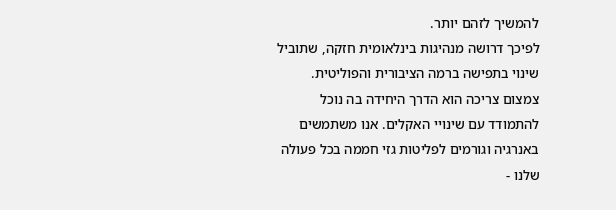להמשיך לזהם יותר.
לפיכך דרושה מנהיגות בינלאומית חזקה, שתוביל שינוי בתפישה ברמה הציבורית והפוליטית. צמצום צריכה הוא הדרך היחידה בה נוכל להתמודד עם שינויי האקלים. אנו משתמשים באנרגיה וגורמים לפליטות גזי חממה בכל פעולה שלנו -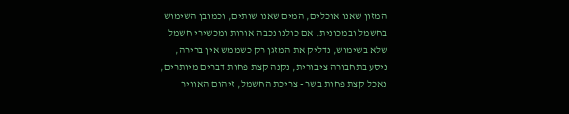המזון שאנו אוכלים, המים שאנו שותים, וכמובן השימוש בחשמל ובמכונית. אם כולנו נכבה אורות ומכשירי חשמל שלא בשימוש, נדליק את המזגן רק כשממש אין ברירה, ניסע בתחבורה ציבורית, נקנה קצת פחות דברים מיותרים, נאכל קצת פחות בשר - צריכת החשמל, זיהום האוויר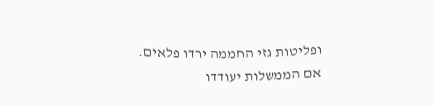ופליטות גזי החממה ירדו פלאים. אם הממשלות יעודדו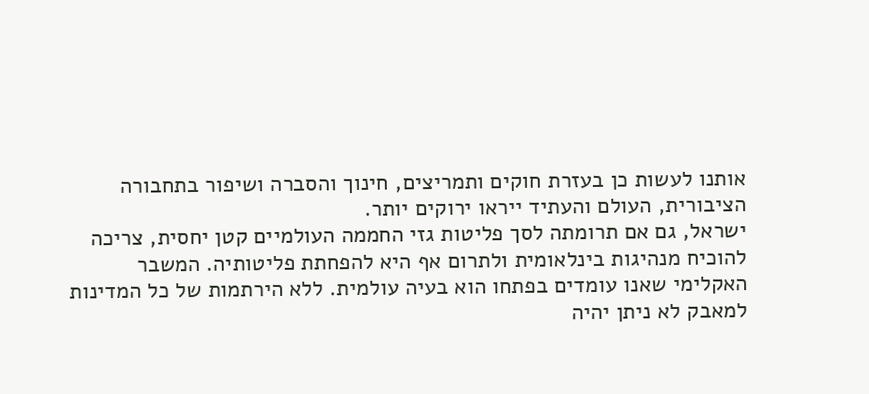אותנו לעשות כן בעזרת חוקים ותמריצים, חינוך והסברה ושיפור בתחבורה הציבורית, העולם והעתיד ייראו ירוקים יותר.
ישראל, גם אם תרומתה לסך פליטות גזי החממה העולמיים קטן יחסית, צריכה להוכיח מנהיגות בינלאומית ולתרום אף היא להפחתת פליטותיה. המשבר האקלימי שאנו עומדים בפתחו הוא בעיה עולמית. ללא הירתמות של כל המדינות למאבק לא ניתן יהיה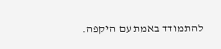להתמודד באמת עם היקפה.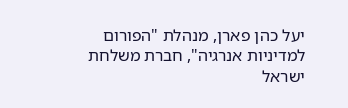יעל כהן פארן, מנהלת "הפורום למדיניות אנרגיה", חברת משלחת ישראל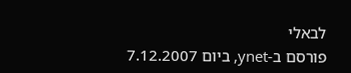לבאלי
פורסם ב-ynet, ביום 7.12.2007